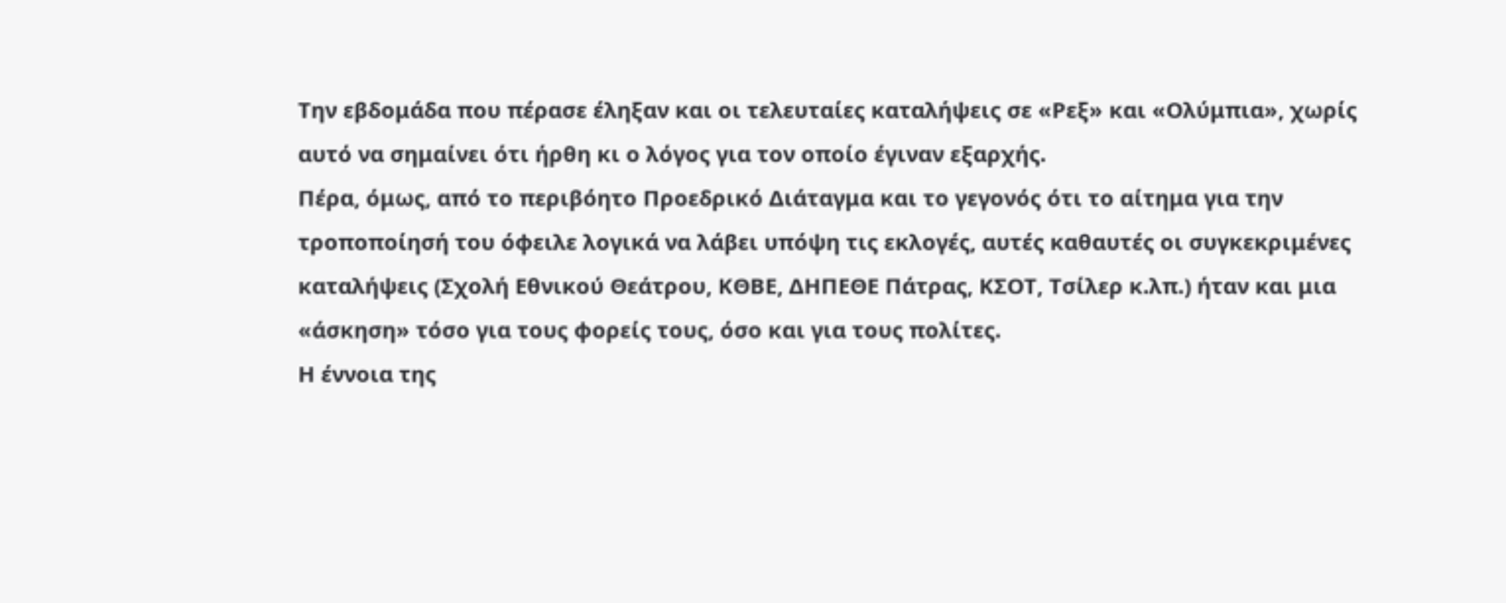Την εβδομάδα που πέρασε έληξαν και οι τελευταίες καταλήψεις σε «Ρεξ» και «Ολύμπια», χωρίς αυτό να σημαίνει ότι ήρθη κι ο λόγος για τον οποίο έγιναν εξαρχής.
Πέρα, όμως, από το περιβόητο Προεδρικό Διάταγμα και το γεγονός ότι το αίτημα για την τροποποίησή του όφειλε λογικά να λάβει υπόψη τις εκλογές, αυτές καθαυτές οι συγκεκριμένες καταλήψεις (Σχολή Εθνικού Θεάτρου, ΚΘΒΕ, ΔΗΠΕΘΕ Πάτρας, ΚΣΟΤ, Τσίλερ κ.λπ.) ήταν και μια «άσκηση» τόσο για τους φορείς τους, όσο και για τους πολίτες.
Η έννοια της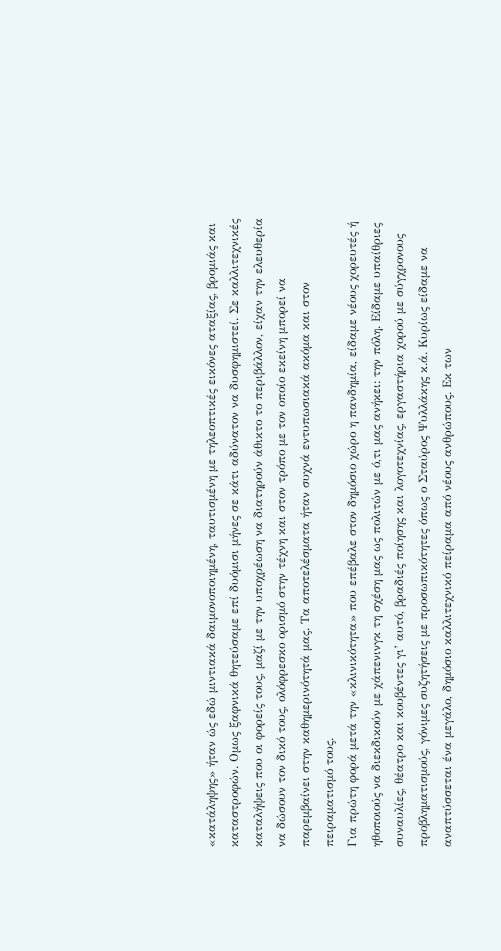«κατάληψης» ήταν ώς εδώ μιντιακά δαιμονοποιημένη, ταυτισμένη με τηλεοπτικές εικόνες αταξίας, βρομιάς και καταστροφών. Ομως ξαφνικά θητεύσαμε επί δυόμισι μήνες σε κάτι αδύνατον να δυσφημιστεί. Σε καλλιτεχνικές καταλήψεις που οι φορείς τους, μαζί με την υποχρέωση να διατηρούν άθικτο το περιβάλλον, είχαν την ελευθερία να δώσουν τον δικό τους, ολόφρεσκο ορισμό στην τέχνη και στον τρόπο με τον οποίο εκείνη μπορεί να παρεμβαίνει στην καθημερινότητά μας. Τα αποτελέσματα ήταν συχνά εντυπωσιακά ακόμα και στον πειραματισμό τους.
Για πρώτη φορά μετά την «κλινικότητα» που επέβαλε στον δημόσιο χώρο η πανδημία, είδαμε νέους χορευτές ή ηθοποιούς να διεκδικούν με χάπενινγκ τη σχέση μας ως πολιτών με ό,τι μας ανήκει: την πόλη. Είδαμε υπαίθριες συναυλίες, θέατρο και κουβέντες γι’ αυτό, βραδιές ποίησης και λογοτεχνίας, εργαστήρια χορού με σύγχρονους προβληματισμούς, γόνιμες συζητήσεις με προσωπικότητες όπως ο Σταύρος Ψυλλάκης κ.ά. Κυρίως είδαμε να αναπτύσσεται ένα μεγάλο, δημόσιο καλλιτεχνικό πείραμα από νέους ανθρώπους. Εκ των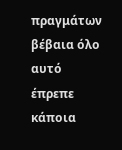πραγμάτων βέβαια όλο αυτό έπρεπε κάποια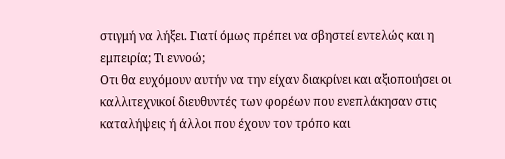στιγμή να λήξει. Γιατί όμως πρέπει να σβηστεί εντελώς και η εμπειρία; Τι εννοώ;
Οτι θα ευχόμουν αυτήν να την είχαν διακρίνει και αξιοποιήσει οι καλλιτεχνικοί διευθυντές των φορέων που ενεπλάκησαν στις καταλήψεις ή άλλοι που έχουν τον τρόπο και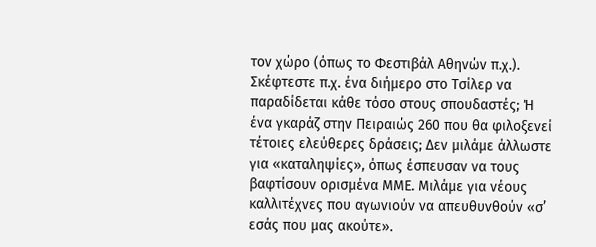τον χώρο (όπως το Φεστιβάλ Αθηνών π.χ.). Σκέφτεστε π.χ. ένα διήμερο στο Τσίλερ να παραδίδεται κάθε τόσο στους σπουδαστές; Ή ένα γκαράζ στην Πειραιώς 260 που θα φιλοξενεί τέτοιες ελεύθερες δράσεις; Δεν μιλάμε άλλωστε για «καταληψίες», όπως έσπευσαν να τους βαφτίσουν ορισμένα ΜΜΕ. Μιλάμε για νέους καλλιτέχνες που αγωνιούν να απευθυνθούν «σ’ εσάς που μας ακούτε».